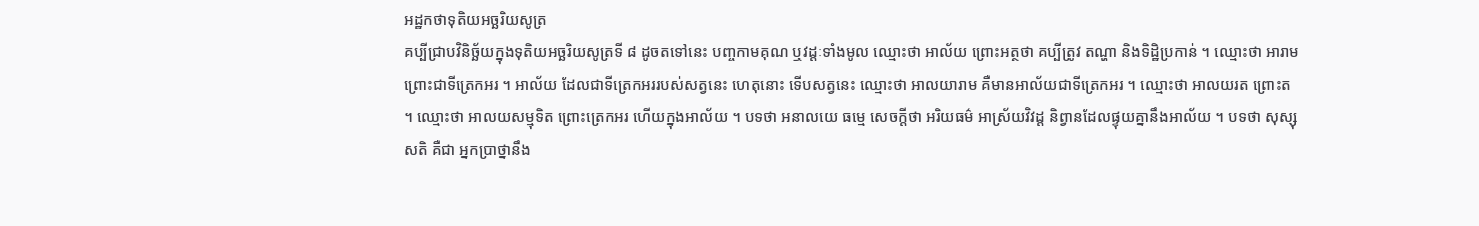អដ្ឋកថាទុតិយអច្ឆរិយសូត្រ
គប្បីជ្រាបវិនិច្ឆ័យក្នុងទុតិយអច្ឆរិយសូត្រទី ៨ ដូចតទៅនេះ បញ្ចកាមគុណ ឬវដ្តៈទាំងមូល ឈ្មោះថា អាល័យ ព្រោះអត្ថថា គប្បីត្រូវ តណ្ហា និងទិដ្ឋិប្រកាន់ ។ ឈ្មោះថា អារាម ព្រោះជាទីត្រេកអរ ។ អាល័យ ដែលជាទីត្រេកអររបស់សត្វនេះ ហេតុនោះ ទើបសត្វនេះ ឈ្មោះថា អាលយារាម គឺមានអាល័យជាទីត្រេកអរ ។ ឈ្មោះថា អាលយរត ព្រោះត ។ ឈ្មោះថា អាលយសម្មុទិត ព្រោះត្រេកអរ ហើយក្នុងអាល័យ ។ បទថា អនាលយេ ធម្មេ សេចក្តីថា អរិយធម៌ អាស្រ័យវិវដ្ត និព្វានដែលផ្ទុយគ្នានឹងអាល័យ ។ បទថា សុស្សុសតិ គឺជា អ្នកប្រាថ្នានឹង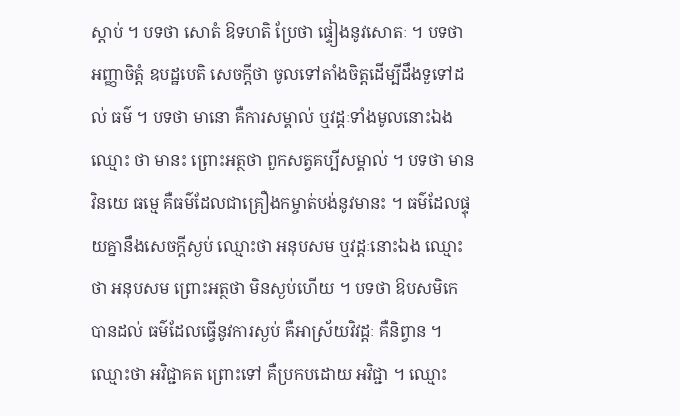ស្តាប់ ។ បទថា សោតំ ឱទហតិ ប្រែថា ផ្ទៀងនូវសោតៈ ។ បទថា អញ្ញាចិត្តំ ឧបដ្ឋបេតិ សេចក្តីថា ចូលទៅតាំងចិត្តដើម្បីដឹងទួទៅដល់ ធម៌ ។ បទថា មានោ គឺការសម្គាល់ ឬវដ្តៈទាំងមូលនោះឯង ឈ្មោះ ថា មានះ ព្រោះអត្ថថា ពួកសត្វគប្បីសម្គាល់ ។ បទថា មានវិនយេ ធម្មេ គឺធម៌ដែលជាគ្រឿងកម្ចាត់បង់នូវមានះ ។ ធម៌ដែលផ្ទុយគ្នានឹងសេចក្តីស្ងប់ ឈ្មោះថា អនុបសម ឬវដ្តៈនោះឯង ឈ្មោះថា អនុបសម ព្រោះអត្ថថា មិនស្ងប់ហើយ ។ បទថា ឱបសមិកេ បានដល់ ធម៌ដែលធ្វើនូវការស្ងប់ គឺអាស្រ័យវិវដ្តៈ គឺនិព្វាន ។ ឈ្មោះថា អវិជ្ជាគត ព្រោះទៅ គឺប្រកបដោយ អវិជ្ជា ។ ឈ្មោះ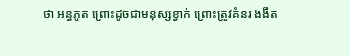ថា អន្ធភូត ព្រោះដូចជាមនុស្សខ្វាក់ ព្រោះត្រូវគំនរ ងងឹត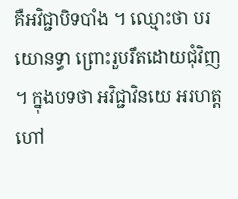គឺអវិជ្ជាបិទបាំង ។ ឈ្មោះថា បរយោនទ្ធា ព្រោះរួបរឹតដោយជុំវិញ ។ ក្នុងបទថា អវិជ្ជាវិនយេ អរហត្ត ហៅ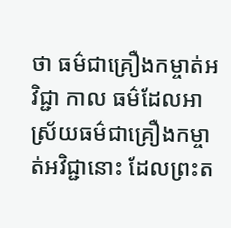ថា ធម៌ជាគ្រឿងកម្ចាត់អវិជ្ជា កាល ធម៌ដែលអាស្រ័យធម៌ជាគ្រឿងកម្ចាត់អវិជ្ជានោះ ដែលព្រះត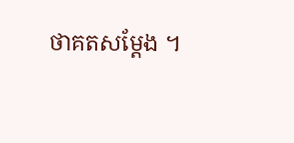ថាគតសម្តែង ។